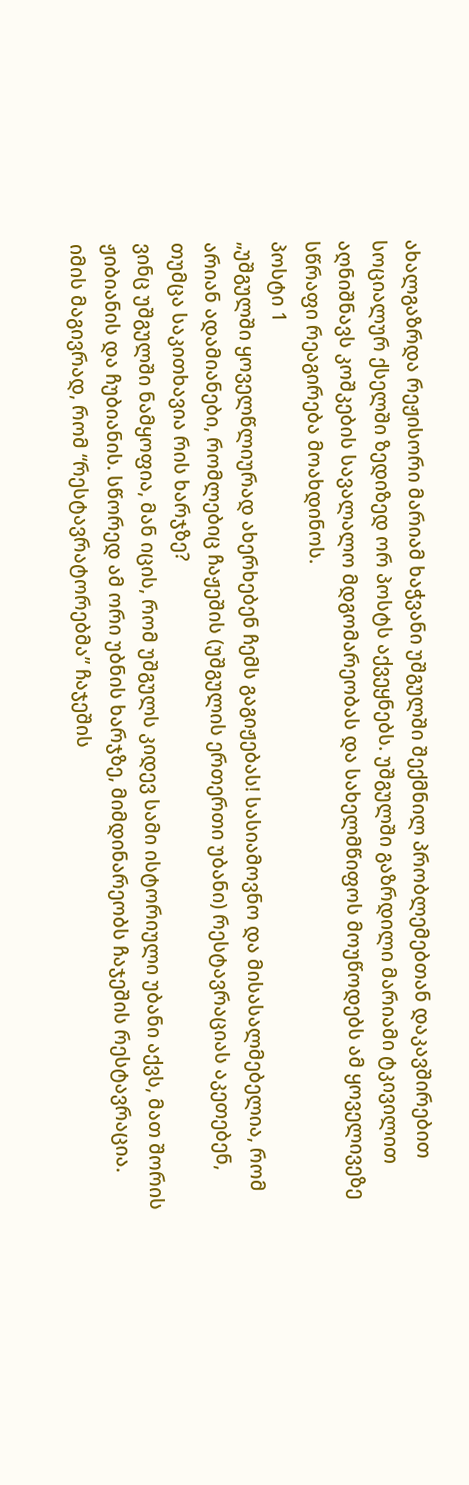ახალგაზრდა რეჟისორი მარიამ ხაჭვანი უშგულში შექმნილ პრობლემებთან დაკავშირებით სოციალურ ქსელში ზედიზედ ორ პოსტს აქვეყნებს. უშგულში გაზრდილი მარიამი ტკივილით აღნიშნავს კოშკების სავალალო მდგომარეობას და სახელმწიფოს მოუწოდებს ამ ყოველივეზე სწრაფი რეაგირება მოახდინოს.
პოსტი 1
„უშგულში ყოველწლიურად ახერხებენ ჩემს გაგიჟებას! სასიამოვნო და მისასალმებელია, რომ არიან ადამიანები, რომლებიც ჩაჟეშის (უშგულის ერთერთი უბანი) რესტავრაციას აკეთებენ, თუმცა საკითხავია რის ხარჯზე?
ვინც უშგულში ნამყოფია, მან იცის, რომ უშგულს კიდევ სამი ისტორიული უბანი აქვს, მათ შორის ჟიბიანის და ჩუბიანის. სწორედ ამ ორი უბნის ხარჯზე, მიმდინარეობს ჩაჯეშის რესტავრაცია. იმის მაგივრად, რომ “რესტავრატორებმა” ჩაჯეშის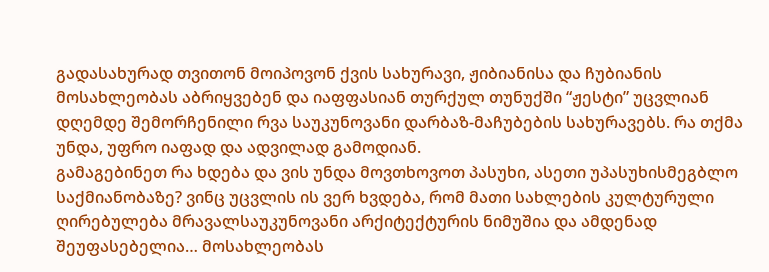გადასახურად თვითონ მოიპოვონ ქვის სახურავი, ჟიბიანისა და ჩუბიანის მოსახლეობას აბრიყვებენ და იაფფასიან თურქულ თუნუქში “ჟესტი” უცვლიან დღემდე შემორჩენილი რვა საუკუნოვანი დარბაზ-მაჩუბების სახურავებს. რა თქმა უნდა, უფრო იაფად და ადვილად გამოდიან.
გამაგებინეთ რა ხდება და ვის უნდა მოვთხოვოთ პასუხი, ასეთი უპასუხისმეგბლო საქმიანობაზე? ვინც უცვლის ის ვერ ხვდება, რომ მათი სახლების კულტურული ღირებულება მრავალსაუკუნოვანი არქიტექტურის ნიმუშია და ამდენად შეუფასებელია… მოსახლეობას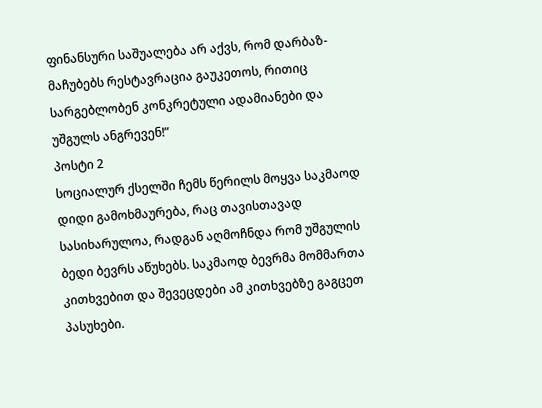ფინანსური საშუალება არ აქვს, რომ დარბაზ-მაჩუბებს რესტავრაცია გაუკეთოს, რითიც სარგებლობენ კონკრეტული ადამიანები და უშგულს ანგრევენ!”
პოსტი 2
სოციალურ ქსელში ჩემს წერილს მოყვა საკმაოდ დიდი გამოხმაურება, რაც თავისთავად სასიხარულოა, რადგან აღმოჩნდა რომ უშგულის ბედი ბევრს აწუხებს. საკმაოდ ბევრმა მომმართა კითხვებით და შევეცდები ამ კითხვებზე გაგცეთ პასუხები.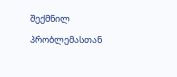შექმნილ პრობლემასთან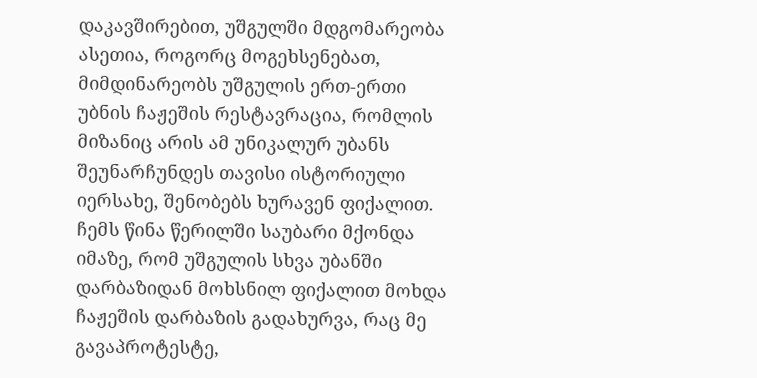დაკავშირებით, უშგულში მდგომარეობა ასეთია, როგორც მოგეხსენებათ, მიმდინარეობს უშგულის ერთ-ერთი უბნის ჩაჟეშის რესტავრაცია, რომლის მიზანიც არის ამ უნიკალურ უბანს შეუნარჩუნდეს თავისი ისტორიული იერსახე, შენობებს ხურავენ ფიქალით. ჩემს წინა წერილში საუბარი მქონდა იმაზე, რომ უშგულის სხვა უბანში დარბაზიდან მოხსნილ ფიქალით მოხდა ჩაჟეშის დარბაზის გადახურვა, რაც მე გავაპროტესტე,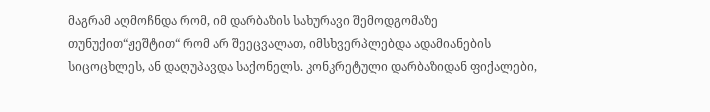მაგრამ აღმოჩნდა რომ, იმ დარბაზის სახურავი შემოდგომაზე თუნუქით“ჟეშტით“ რომ არ შეეცვალათ, იმსხვერპლებდა ადამიანების სიცოცხლეს, ან დაღუპავდა საქონელს. კონკრეტული დარბაზიდან ფიქალები,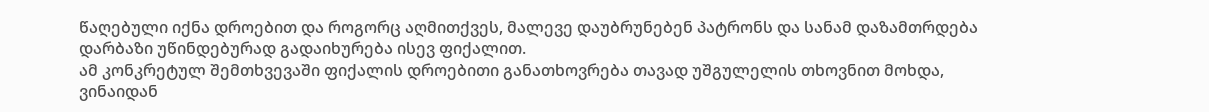წაღებული იქნა დროებით და როგორც აღმითქვეს, მალევე დაუბრუნებენ პატრონს და სანამ დაზამთრდება დარბაზი უწინდებურად გადაიხურება ისევ ფიქალით.
ამ კონკრეტულ შემთხვევაში ფიქალის დროებითი განათხოვრება თავად უშგულელის თხოვნით მოხდა, ვინაიდან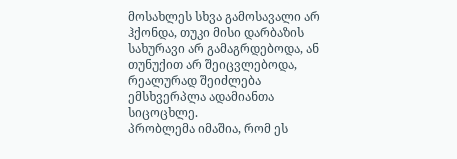მოსახლეს სხვა გამოსავალი არ ჰქონდა, თუკი მისი დარბაზის სახურავი არ გამაგრდებოდა, ან თუნუქით არ შეიცვლებოდა, რეალურად შეიძლება ემსხვერპლა ადამიანთა სიცოცხლე.
პრობლემა იმაშია, რომ ეს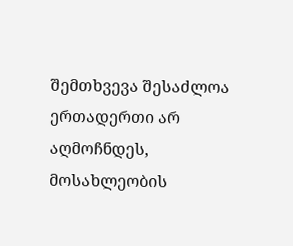შემთხვევა შესაძლოა ერთადერთი არ აღმოჩნდეს, მოსახლეობის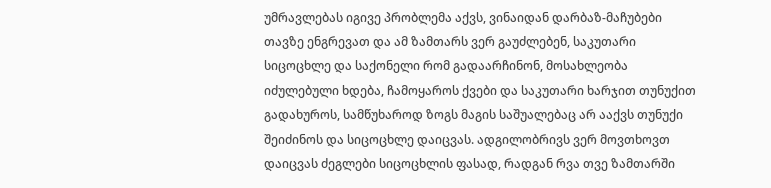უმრავლებას იგივე პრობლემა აქვს, ვინაიდან დარბაზ-მაჩუბები თავზე ენგრევათ და ამ ზამთარს ვერ გაუძლებენ, საკუთარი სიცოცხლე და საქონელი რომ გადაარჩინონ, მოსახლეობა იძულებული ხდება, ჩამოყაროს ქვები და საკუთარი ხარჯით თუნუქით გადახუროს, სამწუხაროდ ზოგს მაგის საშუალებაც არ ააქვს თუნუქი შეიძინოს და სიცოცხლე დაიცვას. ადგილობრივს ვერ მოვთხოვთ დაიცვას ძეგლები სიცოცხლის ფასად, რადგან რვა თვე ზამთარში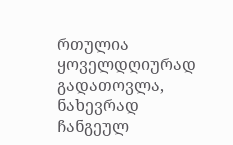რთულია ყოველდღიურად გადათოვლა, ნახევრად ჩანგეულ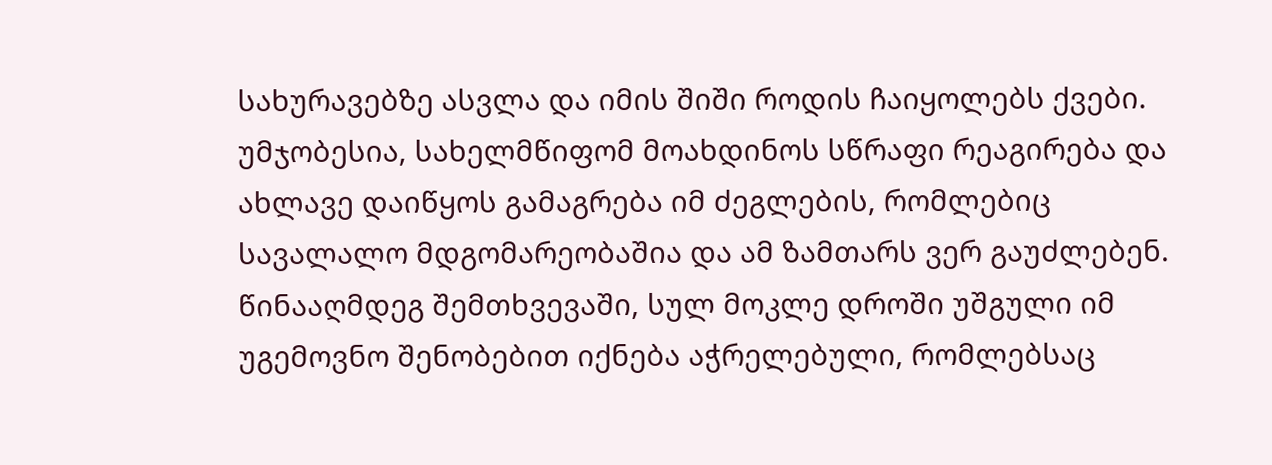სახურავებზე ასვლა და იმის შიში როდის ჩაიყოლებს ქვები.
უმჯობესია, სახელმწიფომ მოახდინოს სწრაფი რეაგირება და ახლავე დაიწყოს გამაგრება იმ ძეგლების, რომლებიც სავალალო მდგომარეობაშია და ამ ზამთარს ვერ გაუძლებენ. წინააღმდეგ შემთხვევაში, სულ მოკლე დროში უშგული იმ უგემოვნო შენობებით იქნება აჭრელებული, რომლებსაც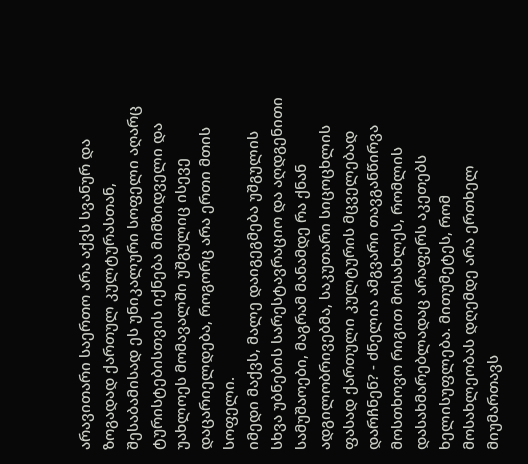არავითარი საერთო არა აქვს სვანურ და ზოგადად ქართულ კულტურასთან, შესაბამისად ეს უნიკალური სოფელი აღარც ტურისტებისთვის იქნება მიმზიდველი და უახლოეს მომავალში უშგულიც ისევე დაცარიელდება, როგორც არა ერთი მთის სოფელი.
იმედი მაქვს, მალე დაიგეგმება უშგულის სხვა უბნების სარესტავრაციო და აღდგენითი სამუშაოები, მაგრამ მანამდე რა ქნან ადგილობრივებმა, საკუთარი სიცოცხლის ფასად ქართული კულტურის მცველებად დარჩნენ? - ძნელია ამგვარი თავგანწირვა მოსთხოვო რიგით მოსახლეს, რომლის დასახმარებლადაც არაფერს აკეთებს ხელისუფლება. მითუმეტეს, რომ მოსახლეობას დღემდე არა ერთხელ მიუმართავს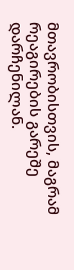მთავრობისთვის, მაგრამ რეაგირების გარეშე დარჩენილან.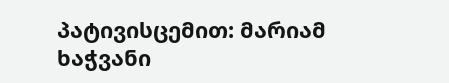პატივისცემით: მარიამ ხაჭვანი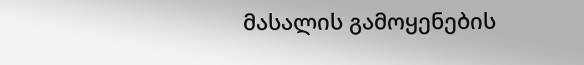მასალის გამოყენების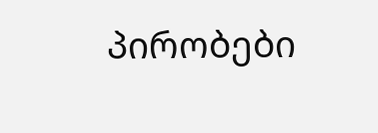პირობები